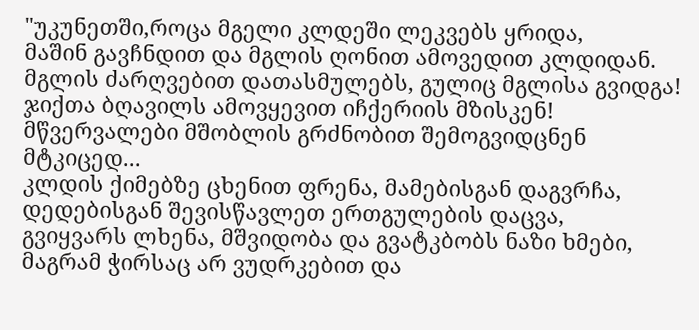"უკუნეთში,როცა მგელი კლდეში ლეკვებს ყრიდა,
მაშინ გავჩნდით და მგლის ღონით ამოვედით კლდიდან.
მგლის ძარღვებით დათასმულებს, გულიც მგლისა გვიდგა!
ჯიქთა ბღავილს ამოვყევით იჩქერიის მზისკენ!
მწვერვალები მშობლის გრძნობით შემოგვიდცნენ მტკიცედ...
კლდის ქიმებზე ცხენით ფრენა, მამებისგან დაგვრჩა,
დედებისგან შევისწავლეთ ერთგულების დაცვა,
გვიყვარს ლხენა, მშვიდობა და გვატკბობს ნაზი ხმები,
მაგრამ ჭირსაც არ ვუდრკებით და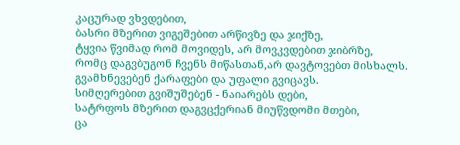კაცურად ვხვდებით,
ბასრი მზერით ვიგეშებით არწივზე და ჯიქზე,
ტყვია წვიმად რომ მოვიდეს, არ მოვკვდებით ჯიბრზე,
რომც დაგვბუგონ ჩვენს მიწასთან,არ დავტოვებთ მისხალს.
გვამხნევებენ ქარაფები და უფალი გვიცავს.
სიმღერებით გვიშუშებენ - ნაიარებს დები,
სატრფოს მზერით დაგვცქერიან მიუწვდომი მთები,
ცა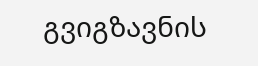გვიგზავნის